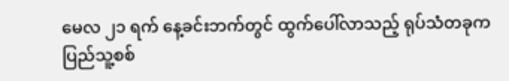မေလ ၂၁ ရက် နေ့ခင်းဘက်တွင် ထွက်ပေါ်လာသည့် ရုပ်သံတခုက ပြည်သူ့စစ်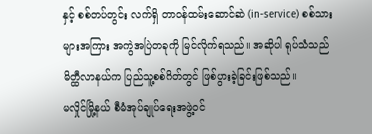နှင့် စစ်တပ်တွင်း လက်ရှိ တာဝန်ထမ်းဆောင်ဆဲ (in-service) စစ်သားများအကြား အကွဲအပြဲတခုကို မြင်လိုက်ရသည်။ အဆိုပါ ရုပ်သံသည် မိတ္ထီလာနယ်က ပြည်သူ့စစ်ဂိတ်တွင် ဖြစ်ပွားခဲ့ခြင်းဖြစ်သည်။
မလှိုင်မြို့နယ် စီမံအုပ်ချုပ်ရေးအဖွဲ့ဝင်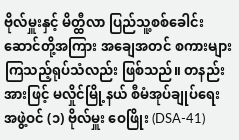ဗိုလ်မှူးနှင့် မိတ္ထီလာ ပြည်သူ့စစ်ခေါင်းဆောင်တို့အကြား အချေအတင် စကားများကြသည့်ရုပ်သံလည်း ဖြစ်သည်။ တနည်းအားဖြင့် မလှိုင်မြို့နယ် စီမံအုပ်ချုပ်ရေးအဖွဲ့ဝင် (၁) ဗိုလ်မှူး ဝေဖြိုး (DSA-41)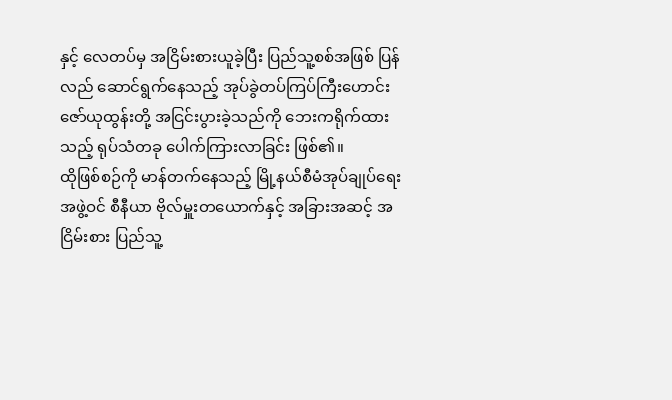နှင့် လေတပ်မှ အငြိမ်းစားယူခဲ့ပြီး ပြည်သူ့စစ်အဖြစ် ပြန်လည် ဆောင်ရွက်နေသည့် အုပ်ခွဲတပ်ကြပ်ကြီးဟောင်း ဇော်ယုထွန်းတို့ အငြင်းပွားခဲ့သည်ကို ဘေးကရိုက်ထားသည့် ရုပ်သံတခု ပေါက်ကြားလာခြင်း ဖြစ်၏။
ထိုဖြစ်စဉ်ကို မာန်တက်နေသည့် မြို့နယ်စီမံအုပ်ချုပ်ရေးအဖွဲ့ဝင် စီနီယာ ဗိုလ်မှူးတယောက်နှင့် အခြားအဆင့် အငြိမ်းစား ပြည်သူ့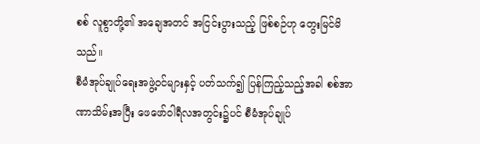စစ် လူစွာတို့၏ အချေအတင် အငြင်းပွားသည့် ဖြစ်စဉ်ဟု တွေးမြင်မိသည်။
စီမံအုပ်ချုပ်ရေးအဖွဲ့ဝင်များနှင့် ပတ်သက်၍ ပြန်ကြည့်သည့်အခါ စစ်အာဏာသိမ်းအပြီး ဖေဖော်ဝါရီလအတွင်း၌ပင် စီမံအုပ်ချုပ်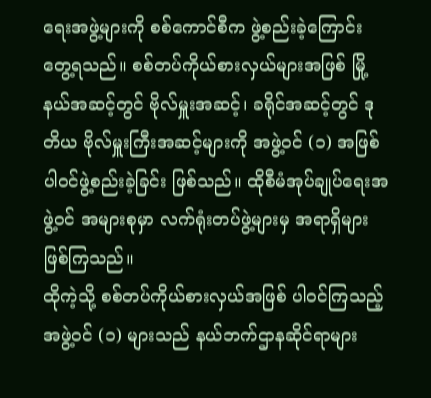ရေးအဖွဲ့များကို စစ်ကောင်စီက ဖွဲ့စည်းခဲ့ကြောင်း တွေ့ရသည်။ စစ်တပ်ကိုယ်စားလှယ်များအဖြစ် မြို့နယ်အဆင့်တွင် ဗိုလ်မှူးအဆင့်၊ ခရိုင်အဆင့်တွင် ဒုတိယ ဗိုလ်မှူးကြီးအဆင့်များကို အဖွဲ့ဝင် (၁) အဖြစ် ပါဝင်ဖွဲ့စည်းခဲ့ခြင်း ဖြစ်သည်။ ထိုစီမံအုပ်ချုပ်ရေးအဖွဲ့ဝင် အများစုမှာ လက်ရုံးတပ်ဖွဲ့များမှ အရာရှိများဖြစ်ကြသည်။
ထိုကဲ့သို့ စစ်တပ်ကိုယ်စားလှယ်အဖြစ် ပါဝင်ကြသည့်အဖွဲ့ဝင် (၁) များသည် နယ်ဘက်ဌာနဆိုင်ရာများ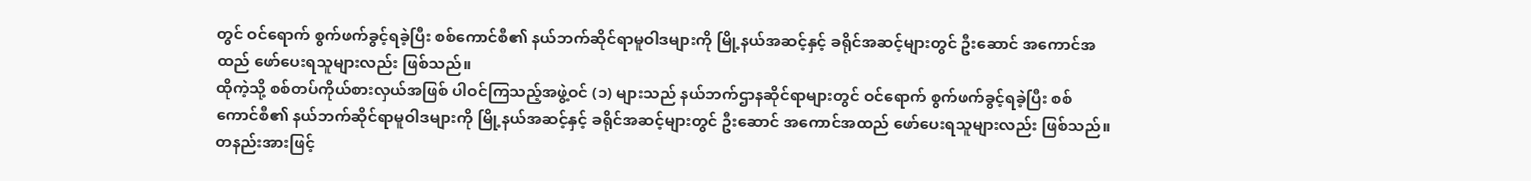တွင် ဝင်ရောက် စွက်ဖက်ခွင့်ရခဲ့ပြီး စစ်ကောင်စီ၏ နယ်ဘက်ဆိုင်ရာမူဝါဒများကို မြို့နယ်အဆင့်နှင့် ခရိုင်အဆင့်များတွင် ဦးဆောင် အကောင်အထည် ဖော်ပေးရသူများလည်း ဖြစ်သည်။
ထိုကဲ့သို့ စစ်တပ်ကိုယ်စားလှယ်အဖြစ် ပါဝင်ကြသည့်အဖွဲ့ဝင် (၁) များသည် နယ်ဘက်ဌာနဆိုင်ရာများတွင် ဝင်ရောက် စွက်ဖက်ခွင့်ရခဲ့ပြီး စစ်ကောင်စီ၏ နယ်ဘက်ဆိုင်ရာမူဝါဒများကို မြို့နယ်အဆင့်နှင့် ခရိုင်အဆင့်များတွင် ဦးဆောင် အကောင်အထည် ဖော်ပေးရသူများလည်း ဖြစ်သည်။
တနည်းအားဖြင့်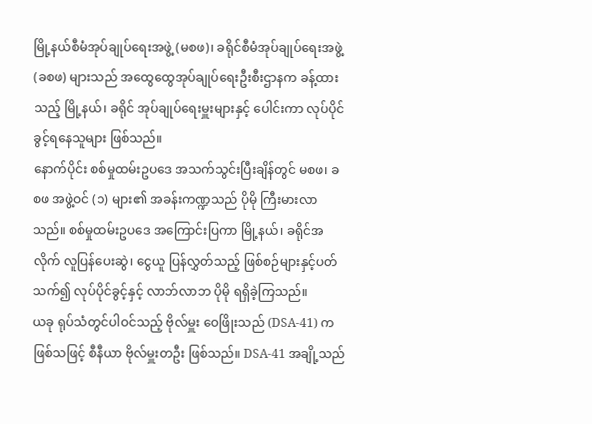မြို့နယ်စီမံအုပ်ချုပ်ရေးအဖွဲ့ (မစဖ)၊ ခရိုင်စီမံအုပ်ချုပ်ရေးအဖွဲ့ (ခစဖ) များသည် အထွေထွေအုပ်ချုပ်ရေးဦးစီးဌာနက ခန့်ထားသည့် မြို့နယ်၊ ခရိုင် အုပ်ချုပ်ရေးမှူးများနှင့် ပေါင်းကာ လုပ်ပိုင်ခွင့်ရနေသူများ ဖြစ်သည်။
နောက်ပိုင်း စစ်မှုထမ်းဥပဒေ အသက်သွင်းပြီးချိန်တွင် မစဖ၊ ခစဖ အဖွဲ့ဝင် (၁) များ၏ အခန်းကဏ္ဍသည် ပိုမို ကြီးမားလာသည်။ စစ်မှုထမ်းဥပဒေ အကြောင်းပြကာ မြို့နယ်၊ ခရိုင်အလိုက် လူပြန်ပေးဆွဲ၊ ငွေယူ ပြန်လွှတ်သည့် ဖြစ်စဉ်များနှင့်ပတ်သက်၍ လုပ်ပိုင်ခွင့်နှင့် လာဘ်လာဘ ပိုမို ရရှိခဲ့ကြသည်။
ယခု ရုပ်သံတွင်ပါဝင်သည့် ဗိုလ်မှူး ဝေဖြိုးသည် (DSA-41) က ဖြစ်သဖြင့် စီနီယာ ဗိုလ်မှူးတဦး ဖြစ်သည်။ DSA-41 အချို့သည်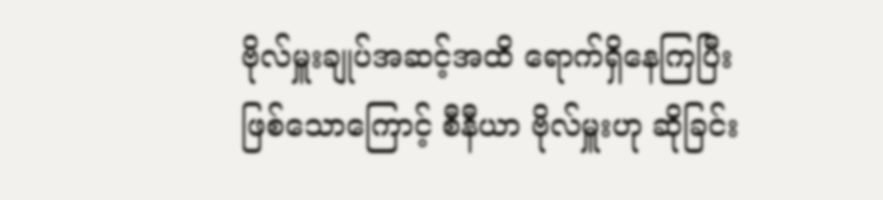ဗိုလ်မှူးချုပ်အဆင့်အထိ ရောက်ရှိနေကြပြီးဖြစ်သောကြောင့် စီနီယာ ဗိုလ်မှူးဟု ဆိုခြင်း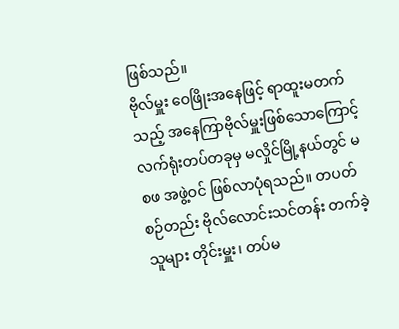ဖြစ်သည်။
ဗိုလ်မှူး ဝေဖြိုးအနေဖြင့် ရာထူးမတက်သည့် အနေကြာဗိုလ်မှူးဖြစ်သောကြောင့် လက်ရုံးတပ်တခုမှ မလှိုင်မြို့နယ်တွင် မစဖ အဖွဲ့ဝင် ဖြစ်လာပုံရသည်။ တပတ်စဉ်တည်း ဗိုလ်လောင်းသင်တန်း တက်ခဲ့သူများ တိုင်းမှူး၊ တပ်မ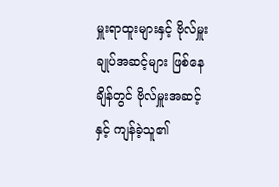မှူးရာထူးများနှင့် ဗိုလ်မှူးချုပ်အဆင့်များ ဖြစ်နေချိန်တွင် ဗိုလ်မှူးအဆင့်နှင့် ကျန်ခဲ့သူ၏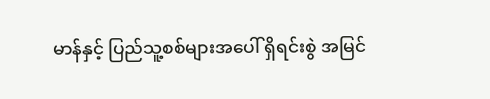မာန်နှင့် ပြည်သူ့စစ်များအပေါ် ရှိရင်းစွဲ အမြင်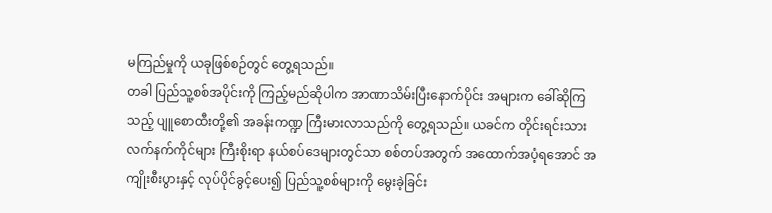မကြည်မှုကို ယခုဖြစ်စဉ်တွင် တွေ့ရသည်။
တခါ ပြည်သူ့စစ်အပိုင်းကို ကြည့်မည်ဆိုပါက အာဏာသိမ်းပြီးနောက်ပိုင်း အများက ခေါ်ဆိုကြသည့် ပျူစောထီးတို့၏ အခန်းကဏ္ဍ ကြီးမားလာသည်ကို တွေ့ရသည်။ ယခင်က တိုင်းရင်းသားလက်နက်ကိုင်များ ကြီးစိုးရာ နယ်စပ်ဒေများတွင်သာ စစ်တပ်အတွက် အထောက်အပံ့ရအောင် အကျိုးစီးပွားနှင့် လုပ်ပိုင်ခွင့်ပေး၍ ပြည်သူ့စစ်များကို မွေးခဲ့ခြင်း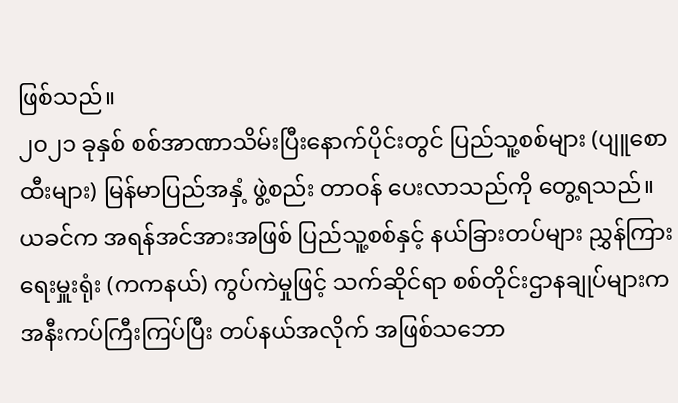ဖြစ်သည်။
၂၀၂၁ ခုနှစ် စစ်အာဏာသိမ်းပြီးနောက်ပိုင်းတွင် ပြည်သူ့စစ်များ (ပျူစောထီးများ) မြန်မာပြည်အနှံ့ ဖွဲ့စည်း တာဝန် ပေးလာသည်ကို တွေ့ရသည်။ ယခင်က အရန်အင်အားအဖြစ် ပြည်သူ့စစ်နှင့် နယ်ခြားတပ်များ ညွှန်ကြားရေးမှူးရုံး (ကကနယ်) ကွပ်ကဲမှုဖြင့် သက်ဆိုင်ရာ စစ်တိုင်းဌာနချုပ်များက အနီးကပ်ကြီးကြပ်ပြီး တပ်နယ်အလိုက် အဖြစ်သဘော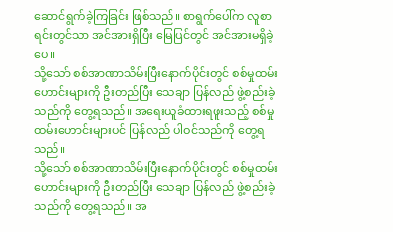ဆောင်ရွက်ခဲ့ကြခြင်း ဖြစ်သည်။ စာရွက်ပေါ်က လူစာရင်းတွင်သာ အင်အားရှိပြီး မြေပြင်တွင် အင်အားမရှိခဲ့ပေ။
သို့သော် စစ်အာဏာသိမ်းပြီးနောက်ပိုင်းတွင် စစ်မှုထမ်းဟောင်းများကို ဦးတည်ပြီး သေချာ ပြန်လည် ဖွဲ့စည်းခဲ့သည်ကို တွေ့ရသည်။ အရေးယူခံထားရဖူးသည့် စစ်မှုထမ်းဟောင်းများပင် ပြန်လည် ပါဝင်သည်ကို တွေ့ရသည်။
သို့သော် စစ်အာဏာသိမ်းပြီးနောက်ပိုင်းတွင် စစ်မှုထမ်းဟောင်းများကို ဦးတည်ပြီး သေချာ ပြန်လည် ဖွဲ့စည်းခဲ့သည်ကို တွေ့ရသည်။ အ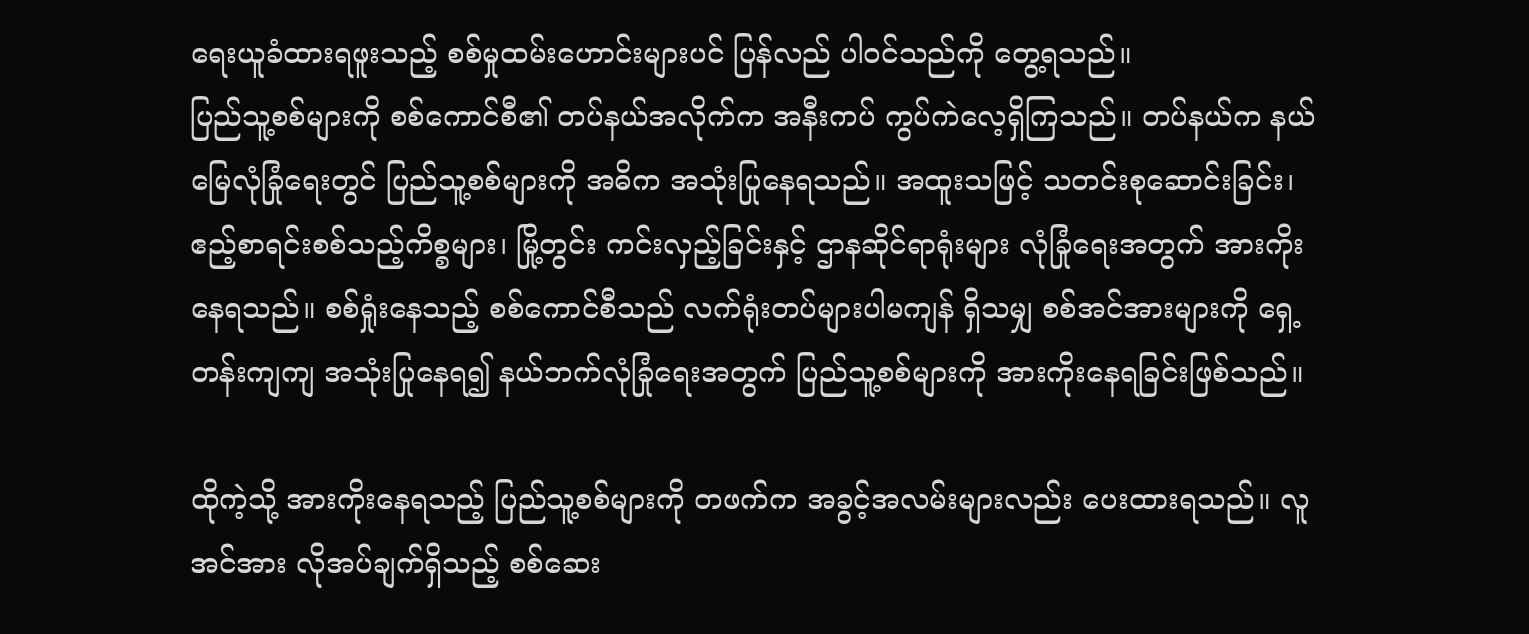ရေးယူခံထားရဖူးသည့် စစ်မှုထမ်းဟောင်းများပင် ပြန်လည် ပါဝင်သည်ကို တွေ့ရသည်။
ပြည်သူ့စစ်များကို စစ်ကောင်စီ၏ တပ်နယ်အလိုက်က အနီးကပ် ကွပ်ကဲလေ့ရှိကြသည်။ တပ်နယ်က နယ်မြေလုံခြုံရေးတွင် ပြည်သူ့စစ်များကို အဓိက အသုံးပြုနေရသည်။ အထူးသဖြင့် သတင်းစုဆောင်းခြင်း၊ ဧည့်စာရင်းစစ်သည့်ကိစ္စများ၊ မြို့တွင်း ကင်းလှည့်ခြင်းနှင့် ဌာနဆိုင်ရာရုံးများ လုံခြုံရေးအတွက် အားကိုးနေရသည်။ စစ်ရှုံးနေသည့် စစ်ကောင်စီသည် လက်ရုံးတပ်များပါမကျန် ရှိသမျှ စစ်အင်အားများကို ရှေ့တန်းကျကျ အသုံးပြုနေရ၍ နယ်ဘက်လုံခြုံရေးအတွက် ပြည်သူ့စစ်များကို အားကိုးနေရခြင်းဖြစ်သည်။

ထိုကဲ့သို့ အားကိုးနေရသည့် ပြည်သူ့စစ်များကို တဖက်က အခွင့်အလမ်းများလည်း ပေးထားရသည်။ လူအင်အား လိုအပ်ချက်ရှိသည့် စစ်ဆေး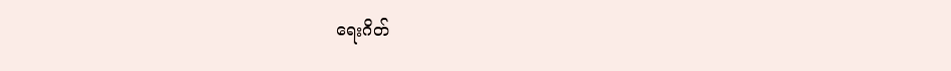ရေးဂိတ်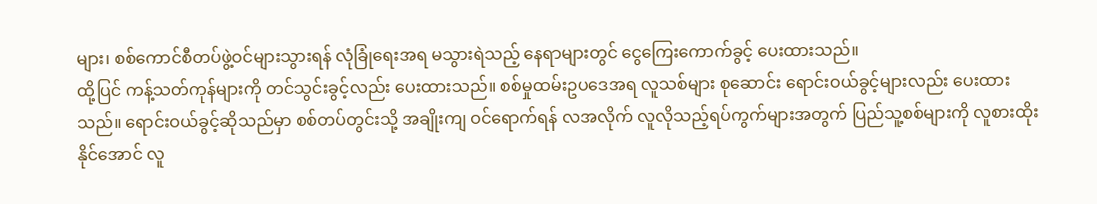များ၊ စစ်ကောင်စီတပ်ဖွဲ့ဝင်များသွားရန် လုံခြုံရေးအရ မသွားရဲသည့် နေရာများတွင် ငွေကြေးကောက်ခွင့် ပေးထားသည်။
ထို့ပြင် ကန့်သတ်ကုန်များကို တင်သွင်းခွင့်လည်း ပေးထားသည်။ စစ်မှုထမ်းဥပဒေအရ လူသစ်များ စုဆောင်း ရောင်းဝယ်ခွင့်များလည်း ပေးထားသည်။ ရောင်းဝယ်ခွင့်ဆိုသည်မှာ စစ်တပ်တွင်းသို့ အချိုးကျ ဝင်ရောက်ရန် လအလိုက် လူလိုသည့်ရပ်ကွက်များအတွက် ပြည်သူ့စစ်များကို လူစားထိုးနိုင်အောင် လူ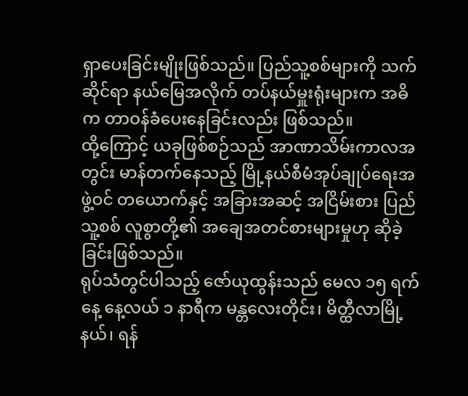ရှာပေးခြင်းမျိုးဖြစ်သည်။ ပြည်သူ့စစ်များကို သက်ဆိုင်ရာ နယ်မြေအလိုက် တပ်နယ်မှူးရုံးများက အဓိက တာဝန်ခံပေးနေခြင်းလည်း ဖြစ်သည်။
ထို့ကြောင့် ယခုဖြစ်စဉ်သည် အာဏာသိမ်းကာလအတွင်း မာန်တက်နေသည့် မြို့နယ်စီမံအုပ်ချုပ်ရေးအဖွဲ့ဝင် တယောက်နှင့် အခြားအဆင့် အငြိမ်းစား ပြည်သူ့စစ် လူစွာတို့၏ အချေအတင်စားများမှုဟု ဆိုခဲ့ခြင်းဖြစ်သည်။
ရုပ်သံတွင်ပါသည့် ဇော်ယုထွန်းသည် မေလ ၁၅ ရက်နေ့ နေ့လယ် ၁ နာရီက မန္တလေးတိုင်း၊ မိတ္ထီလာမြို့နယ်၊ ရန်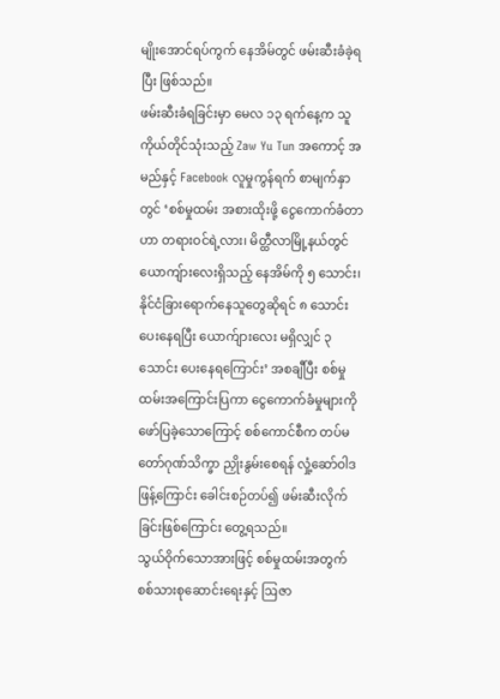မျိုးအောင်ရပ်ကွက် နေအိမ်တွင် ဖမ်းဆီးခံခဲ့ရပြီး ဖြစ်သည်။
ဖမ်းဆီးခံရခြင်းမှာ မေလ ၁၃ ရက်နေ့က သူကိုယ်တိုင်သုံးသည့် Zaw Yu Tun အကောင့် အမည်နှင့် Facebook လူမှုကွန်ရက် စာမျက်နှာတွင် ‘စစ်မှုထမ်း အစားထိုးဖို့ ငွေကောက်ခံတာဟာ တရားဝင်ရဲ့လား၊ မိတ္ထီလာမြို့နယ်တွင် ယောကျ်ားလေးရှိသည့် နေအိမ်ကို ၅ သောင်း၊ နိုင်ငံခြားရောက်နေသူတွေဆိုရင် ၈ သောင်းပေးနေရပြီး ယောက်ျားလေး မရှိလျှင် ၃ သောင်း ပေးနေရကြောင်း’ အစချီပြီး စစ်မှုထမ်းအကြောင်းပြကာ ငွေကောက်ခံမှုများကို ဖော်ပြခဲ့သောကြောင့် စစ်ကောင်စီက တပ်မတော်ဂုဏ်သိက္ခာ ညှိုးနွမ်းစေရန် လှုံ့ဆော်ဝါဒဖြန့်ကြောင်း ခေါင်းစဉ်တပ်၍ ဖမ်းဆီးလိုက်ခြင်းဖြစ်ကြောင်း တွေ့ရသည်။
သွယ်ဝိုက်သောအားဖြင့် စစ်မှုထမ်းအတွက် စစ်သားစုဆောင်းရေးနှင့် ဩဇာ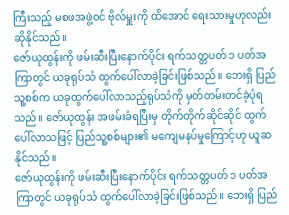ကြီးသည့် မစဖအဖွဲ့ဝင် ဗိုလ်မှူးကို ထိအောင် ရေးသားမှုဟုလည်း ဆိုနိုင်သည်။
ဇော်ယုထွန်းကို ဖမ်းဆီးပြီးနောက်ပိုင်း ရက်သတ္တပတ် ၁ ပတ်အကြာတွင် ယခုရုပ်သံ ထွက်ပေါ်လာခဲ့ခြင်းဖြစ်သည်။ ဘေးရှိ ပြည်သူ့စစ်က ယခုထွက်ပေါ်လာသည့်ရုပ်သံကို မှတ်တမ်းတင်ခဲ့ပုံရသည်။ ဇော်ယုထွန်း အဖမ်းခံရပြီးမှ တိုက်တိုက်ဆိုင်ဆိုင် ထွက်ပေါ်လာသဖြင့် ပြည်သူ့စစ်များ၏ မကျေမနပ်မှုကြောင့်ဟု ယူဆနိုင်သည်။
ဇော်ယုထွန်းကို ဖမ်းဆီးပြီးနောက်ပိုင်း ရက်သတ္တပတ် ၁ ပတ်အကြာတွင် ယခုရုပ်သံ ထွက်ပေါ်လာခဲ့ခြင်းဖြစ်သည်။ ဘေးရှိ ပြည်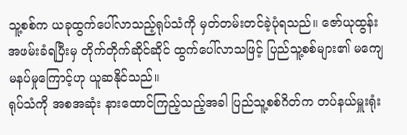သူ့စစ်က ယခုထွက်ပေါ်လာသည့်ရုပ်သံကို မှတ်တမ်းတင်ခဲ့ပုံရသည်။ ဇော်ယုထွန်း အဖမ်းခံရပြီးမှ တိုက်တိုက်ဆိုင်ဆိုင် ထွက်ပေါ်လာသဖြင့် ပြည်သူ့စစ်များ၏ မကျေမနပ်မှုကြောင့်ဟု ယူဆနိုင်သည်။
ရုပ်သံကို အစအဆုံး နားထောင်ကြည့်သည့်အခါ ပြည်သူ့စစ်ဂိတ်က တပ်နယ်မှူးရုံး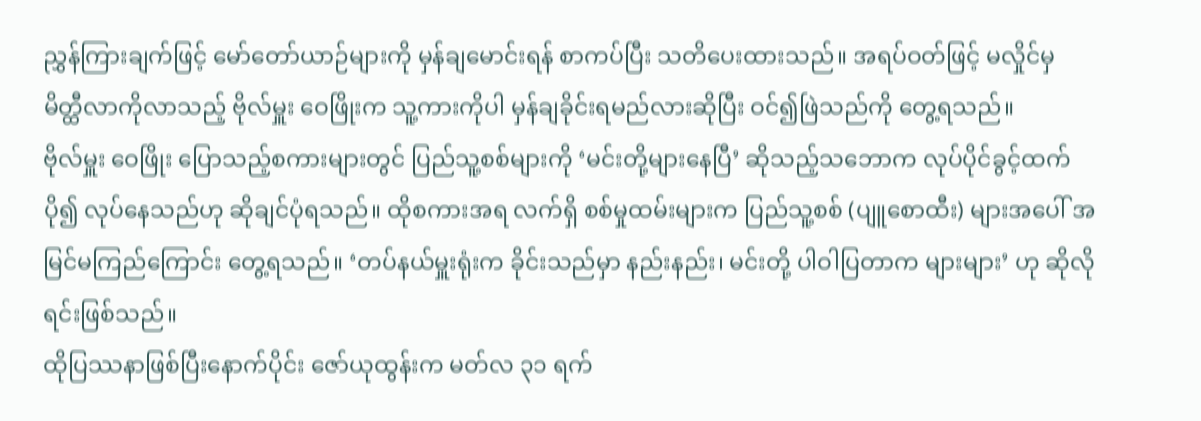ညွှန်ကြားချက်ဖြင့် မော်တော်ယာဉ်များကို မှန်ချမောင်းရန် စာကပ်ပြီး သတိပေးထားသည်။ အရပ်ဝတ်ဖြင့် မလှိုင်မှ မိတ္ထီလာကိုလာသည့် ဗိုလ်မှူး ဝေဖြိုးက သူ့ကားကိုပါ မှန်ချခိုင်းရမည်လားဆိုပြီး ဝင်၍ဖြဲသည်ကို တွေ့ရသည်။
ဗိုလ်မှူး ဝေဖြိုး ပြောသည့်စကားများတွင် ပြည်သူ့စစ်များကို ‘မင်းတို့များနေပြီ’ ဆိုသည့်သဘောက လုပ်ပိုင်ခွင့်ထက်ပို၍ လုပ်နေသည်ဟု ဆိုချင်ပုံရသည်။ ထိုစကားအရ လက်ရှိ စစ်မှုထမ်းများက ပြည်သူ့စစ် (ပျူစောထီး) များအပေါ် အမြင်မကြည်ကြောင်း တွေ့ရသည်။ ‘တပ်နယ်မှူးရုံးက ခိုင်းသည်မှာ နည်းနည်း၊ မင်းတို့ ပါဝါပြတာက များများ’ ဟု ဆိုလိုရင်းဖြစ်သည်။
ထိုပြဿနာဖြစ်ပြီးနောက်ပိုင်း ဇော်ယုထွန်းက မတ်လ ၃၁ ရက်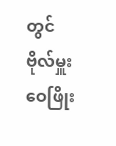တွင် ဗိုလ်မှူး ဝေဖြိုး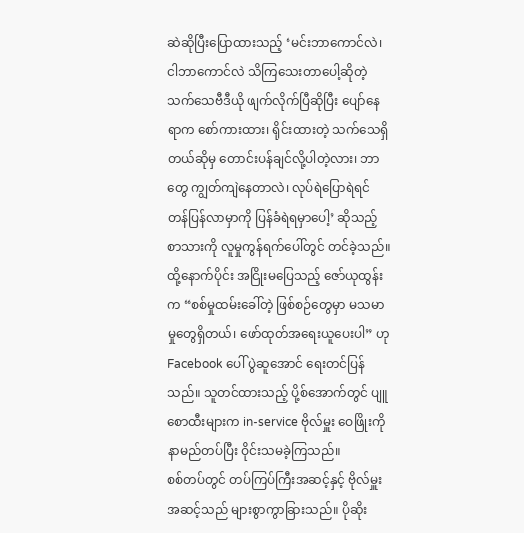ဆဲဆိုပြီးပြောထားသည့် ‘မင်းဘာကောင်လဲ၊ ငါဘာကောင်လဲ သိကြသေးတာပေါ့ဆိုတဲ့ သက်သေဗီဒီယို ဖျက်လိုက်ပြီဆိုပြီး ပျော်နေရာက စော်ကားထား၊ ရိုင်းထားတဲ့ သက်သေရှိတယ်ဆိုမှ တောင်းပန်ချင်လို့ပါတဲ့လား၊ ဘာတွေ ကျွတ်ကျဲနေတာလဲ၊ လုပ်ရဲပြောရဲရင် တန်ပြန်လာမှာကို ပြန်ခံရဲရမှာပေါ့’ ဆိုသည့် စာသားကို လူမှုကွန်ရက်ပေါ်တွင် တင်ခဲ့သည်။
ထို့နောက်ပိုင်း အငြိုးမပြေသည့် ဇော်ယုထွန်းက “စစ်မှုထမ်းခေါ်တဲ့ ဖြစ်စဉ်တွေမှာ မသမာမှုတွေရှိတယ်၊ ဖော်ထုတ်အရေးယူပေးပါ” ဟု Facebook ပေါ် ပွဲဆူအောင် ရေးတင်ပြန်သည်။ သူတင်ထားသည့် ပို့စ်အောက်တွင် ပျူစောထီးများက in-service ဗိုလ်မှူး ဝေဖြိုးကို နာမည်တပ်ပြီး ဝိုင်းသမခဲ့ကြသည်။
စစ်တပ်တွင် တပ်ကြပ်ကြီးအဆင့်နှင့် ဗိုလ်မှူးအဆင့်သည် များစွာကွာခြားသည်။ ပိုဆိုး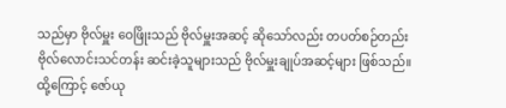သည်မှာ ဗိုလ်မှူး ဝေဖြိုးသည် ဗိုလ်မှူးအဆင့် ဆိုသော်လည်း တပတ်စဉ်တည်း ဗိုလ်လောင်းသင်တန်း ဆင်းခဲ့သူများသည် ဗိုလ်မှူးချုပ်အဆင့်များ ဖြစ်သည်။ ထို့ကြောင့် ဇော်ယု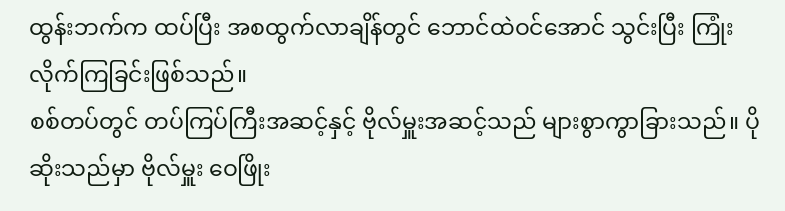ထွန်းဘက်က ထပ်ပြီး အစထွက်လာချိန်တွင် ဘောင်ထဲဝင်အောင် သွင်းပြီး ကြုံးလိုက်ကြခြင်းဖြစ်သည်။
စစ်တပ်တွင် တပ်ကြပ်ကြီးအဆင့်နှင့် ဗိုလ်မှူးအဆင့်သည် များစွာကွာခြားသည်။ ပိုဆိုးသည်မှာ ဗိုလ်မှူး ဝေဖြိုး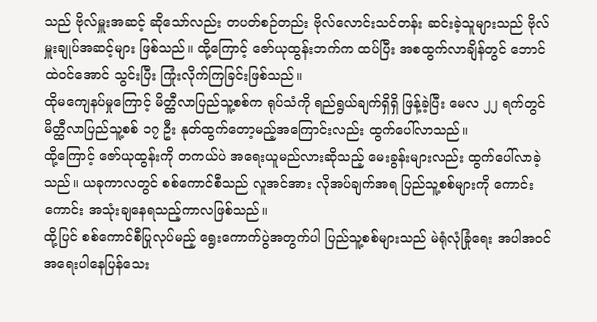သည် ဗိုလ်မှူးအဆင့် ဆိုသော်လည်း တပတ်စဉ်တည်း ဗိုလ်လောင်းသင်တန်း ဆင်းခဲ့သူများသည် ဗိုလ်မှူးချုပ်အဆင့်များ ဖြစ်သည်။ ထို့ကြောင့် ဇော်ယုထွန်းဘက်က ထပ်ပြီး အစထွက်လာချိန်တွင် ဘောင်ထဲဝင်အောင် သွင်းပြီး ကြုံးလိုက်ကြခြင်းဖြစ်သည်။
ထိုမကျေနပ်မှုကြောင့် မိတ္ထီလာပြည်သူ့စစ်က ရုပ်သံကို ရည်ရွယ်ချက်ရှိရှိ ဖြန့်ခဲ့ပြီး မေလ ၂၂ ရက်တွင် မိတ္ထီလာပြည်သူ့စစ် ၁၇ ဦး နုတ်ထွက်တော့မည့်အကြောင်းလည်း ထွက်ပေါ်လာသည်။
ထို့ကြောင့် ဇော်ယုထွန်းကို တကယ်ပဲ အရေးယူမည်လားဆိုသည့် မေးခွန်းများလည်း ထွက်ပေါ်လာခဲ့သည်။ ယခုကာလတွင် စစ်ကောင်စီသည် လူအင်အား လိုအပ်ချက်အရ ပြည်သူ့စစ်များကို ကောင်းကောင်း အသုံးချနေရသည့်ကာလဖြစ်သည်။
ထို့ပြင် စစ်ကောင်စီပြုလုပ်မည့် ရွေးကောက်ပွဲအတွက်ပါ ပြည်သူ့စစ်များသည် မဲရုံလုံခြုံရေး အပါအဝင် အရေးပါနေပြန်သေး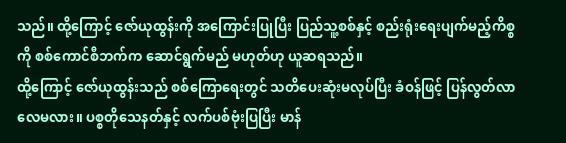သည်။ ထို့ကြောင့် ဇော်ယုထွန်းကို အကြောင်းပြုပြီး ပြည်သူ့စစ်နှင့် စည်းရုံးရေးပျက်မည့်ကိစ္စကို စစ်ကောင်စီဘက်က ဆောင်ရွက်မည် မဟုတ်ဟု ယူဆရသည်။
ထို့ကြောင့် ဇော်ယုထွန်းသည် စစ်ကြောရေးတွင် သတိပေးဆုံးမလုပ်ပြီး ခံဝန်ဖြင့် ပြန်လွတ်လာလေမလား။ ပစ္စတိုသေနတ်နှင့် လက်ပစ်ဗုံးပြပြီး မာန်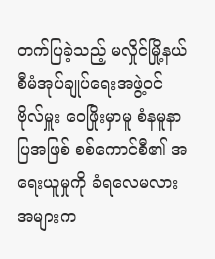တက်ပြခဲ့သည့် မလှိုင်မြို့နယ် စီမံအုပ်ချုပ်ရေးအဖွဲ့ဝင် ဗိုလ်မှူး ဝေဖြိုးမှာမူ စံနမူနာပြအဖြစ် စစ်ကောင်စီ၏ အရေးယူမှုကို ခံရလေမလား အများက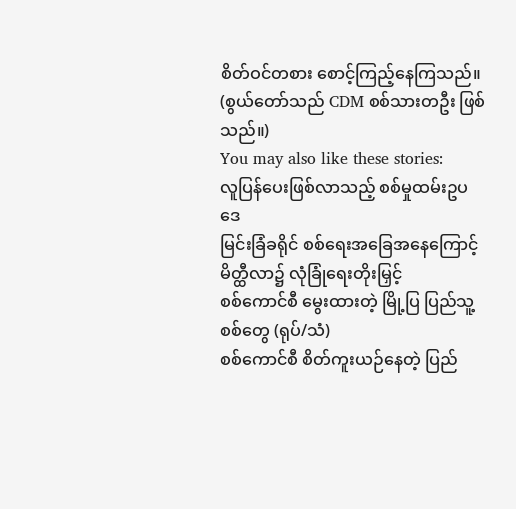စိတ်ဝင်တစား စောင့်ကြည့်နေကြသည်။
(စွယ်တော်သည် CDM စစ်သားတဦး ဖြစ်သည်။)
You may also like these stories:
လူပြန်ပေးဖြစ်လာသည့် စစ်မှုထမ်းဥပဒေ
မြင်းခြံခရိုင် စစ်ရေးအခြေအနေကြောင့် မိတ္ထီလာ၌ လုံခြုံရေးတိုးမြှင့်
စစ်ကောင်စီ မွေးထားတဲ့ မြို့ပြ ပြည်သူ့စစ်တွေ (ရုပ်/သံ)
စစ်ကောင်စီ စိတ်ကူးယဉ်နေတဲ့ ပြည်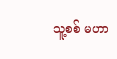သူ့စစ် မဟာ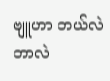ဗျူဟာ ဘယ်လဲဘာလဲ